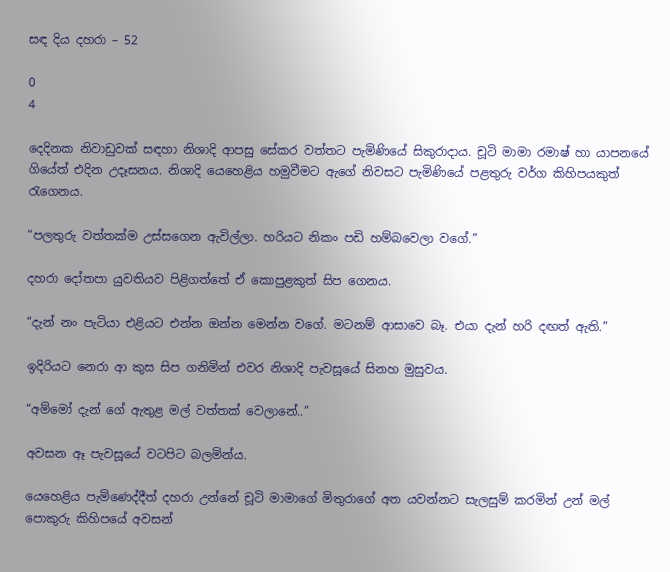සඳ දිය දහරා – 52

0
4

දෙදිනක නිවාඩුවක් සඳහා නිශාදි ආපසු සේකර වත්තට පැමිණියේ සිකුරාදාය. චූටි මාමා රමාෂ් හා යාපනයේ ගියේත් එදින උදෑසනය. නිශාදි යෙහෙළිය හමුවීමට ඇගේ නිවසට පැමිණියේ පළතුරු වර්ග කිහිපයකුත් රැගෙනය.

“පලතුරු වත්තක්ම උස්සගෙන ඇවිල්ලා. හරියට නිකං පඩි හම්බවෙලා වගේ.”

දහරා දෝතපා යුවතියව පිළිගත්තේ ඒ කොපුළකුත් සිප ගෙනය.

“දැන් නං පැටියා එළියට එන්න ඔන්න මෙන්න වගේ. මටනම් ආසාවෙ බෑ. එයා දැන් හරි දඟත් ඇති.”

ඉදිරියට නෙරා ආ කුස සිප ගනිමින් එවර නිශාදි පැවසූයේ සිනහ මුසුවය.

“අම්මෝ දැන් ගේ ඇතුළ මල් වත්තක් වෙලානේ..”

අවසන ඈ පැවසූයේ වටපිට බලමින්ය.

යෙහෙළිය පැමිණෙද්දීත් දහරා උන්නේ චූටි මාමාගේ මිතුරාගේ අත යවන්නට සැලසුම් කරමින් උන් මල් පොකුරු කිහිපයේ අවසන්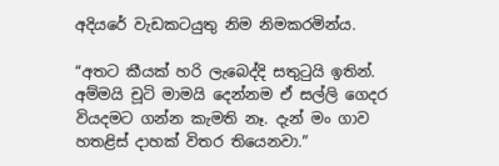අදියරේ වැඩකටයුතු නිම නිමකරමින්ය.

“අතට කීයක් හරි ලැබෙද්දි සතුටුයි ඉතින්. අම්මයි චූටි මාමයි දෙන්නම ඒ සල්ලි ගෙදර වියදමට ගන්න කැමති නෑ. දැන් මං ගාව හතළිස් දාහක් විතර තියෙනවා.”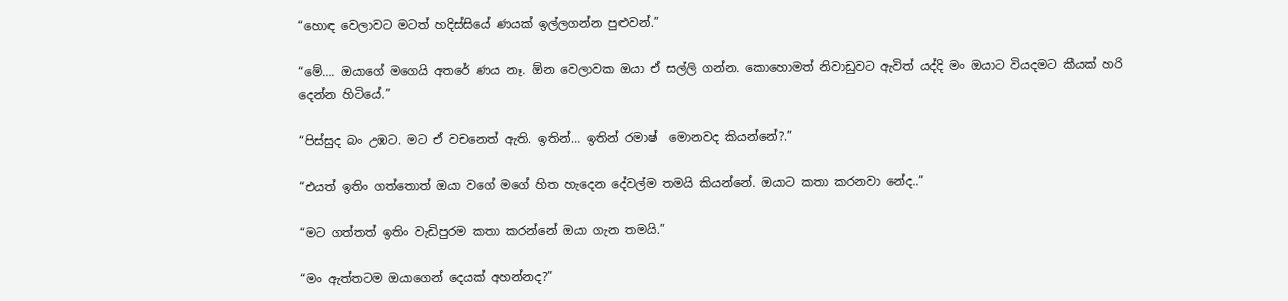“හොඳ වෙලාවට මටත් හදිස්සියේ ණයක් ඉල්ලගන්න පුළුවන්.”

“මේ…. ඔයාගේ මගෙයි අතරේ ණය නෑ. ඕන වෙලාවක ඔයා ඒ සල්ලි ගන්න. කොහොමත් නිවාඩුවට ඇවිත් යද්දි මං ඔයාට වියදමට කීයක් හරි දෙන්න හිටියේ.”

“පිස්සුද බං උඹට. මට ඒ වචනෙත් ඇති. ඉතින්… ඉතින් රමාෂ්  මොනවද කියන්නේ?.”

“එයත් ඉතිං ගත්තොත් ඔයා වගේ මගේ හිත හැදෙන දේවල්ම තමයි කියන්නේ. ඔයාට කතා කරනවා නේද..”

“මට ගත්තත් ඉතිං වැඩිපුරම කතා කරන්නේ ඔයා ගැන තමයි.”

“මං ඇත්තටම ඔයාගෙන් දෙයක් අහන්නද?”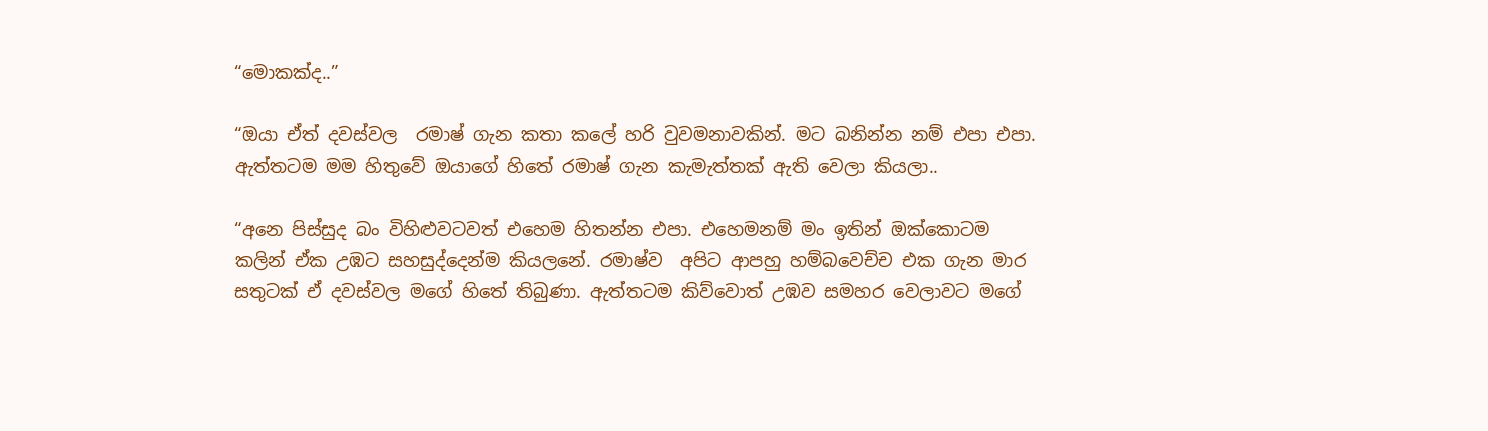“මොකක්ද..”

“ඔයා ඒත් දවස්වල  රමාෂ් ගැන කතා කලේ හරි වුවමනාවකින්. මට බනින්න නම් එපා එපා. ඇත්තටම මම හිතුවේ ඔයාගේ හිතේ රමාෂ් ගැන කැමැත්තක් ඇති වෙලා කියලා..

“අනෙ පිස්සුද බං විහිළුවටවත් එහෙම හිතන්න එපා. එහෙමනම් මං ඉතින් ඔක්කොටම කලින් ඒක උඹට සහසුද්දෙන්ම කියලනේ. රමාෂ්ව  අපිට ආපහු හම්බවෙච්ච එක ගැන මාර සතුටක් ඒ දවස්වල මගේ හිතේ තිබුණා. ඇත්තටම කිව්වොත් උඹව සමහර වෙලාවට මගේ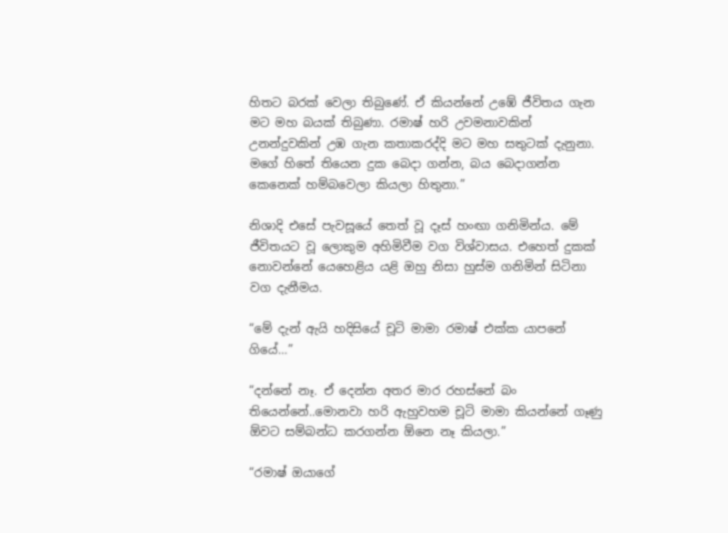හිතට බරක් වෙලා තිබුණේ. ඒ කියන්නේ උඹේ ජීවිතය ගැන මට මහ බයක් තිබුණා. රමාෂ් හරි උවමනාවකින් උනන්දුවකින් උඹ ගැන කතාකරද්දි මට මහ සතුටක් දැනුනා. මගේ හිතේ තියෙන දුක බෙදා ගන්න, බය බෙදාගන්න කෙනෙක් හම්බවෙලා කියලා හිතුනා.”

නිශාදි එසේ පැවසූයේ තෙත් වූ දෑස් හංඟා ගනිමින්ය. මේ ජීවිතයට වූ ලොකුම අහිමිවීම වග විශ්වාසය. එහෙත් දුකක් නොවන්නේ යෙහෙළිය යළි ඔහු නිසා හුස්ම ගනිමින් සිටිනා වග දැනීමය.

“මේ දැන් ඇයි හදිසියේ චූටි මාමා රමාෂ් එක්ක යාපනේ ගියේ…”

“දන්නේ නෑ. ඒ දෙන්න අතර මාර රහස්නේ බං තියෙන්නේ..මොනවා හරි ඇහුවහම චූටි මාමා කියන්නේ ගෑණු ඕවට සම්බන්ධ කරගන්න ඕනෙ නෑ කියලා.”

“රමාෂ් ඔයාගේ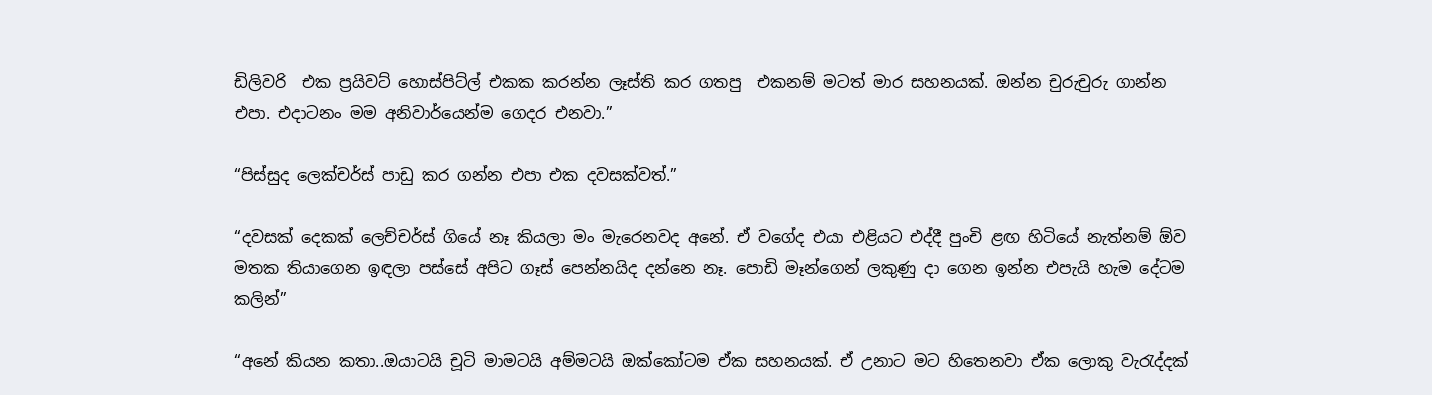ඩිලිවරි  එක ප්‍රයිවට් හොස්පිට්ල් එකක කරන්න ලෑස්ති කර ගතපු  එකනම් මටත් මාර සහනයක්. ඔන්න චුරුචුරු ගාන්න එපා. එදාටනං මම අනිවාර්යෙන්ම ගෙදර එනවා.”

“පිස්සුද ලෙක්චර්ස් පාඩු කර ගන්න එපා එක දවසක්වත්.”

“දවසක් දෙකක් ලෙච්චර්ස් ගියේ නෑ කියලා මං මැරෙනවද අනේ. ඒ වගේද එයා එළියට එද්දී පුංචි ළඟ හිටියේ නැත්නම් ඕව මතක තියාගෙන ඉඳලා පස්සේ අපිට ගෑස් පෙන්නයිද දන්නෙ නෑ. පොඩි මෑන්ගෙන් ලකුණු දා ගෙන ඉන්න එපැයි හැම දේටම කලින්”

“අනේ කියන කතා..ඔයාටයි චූටි මාමටයි අම්මටයි ඔක්කෝටම ඒක සහනයක්. ඒ උනාට මට හිතෙනවා ඒක ලොකු වැරැද්දක්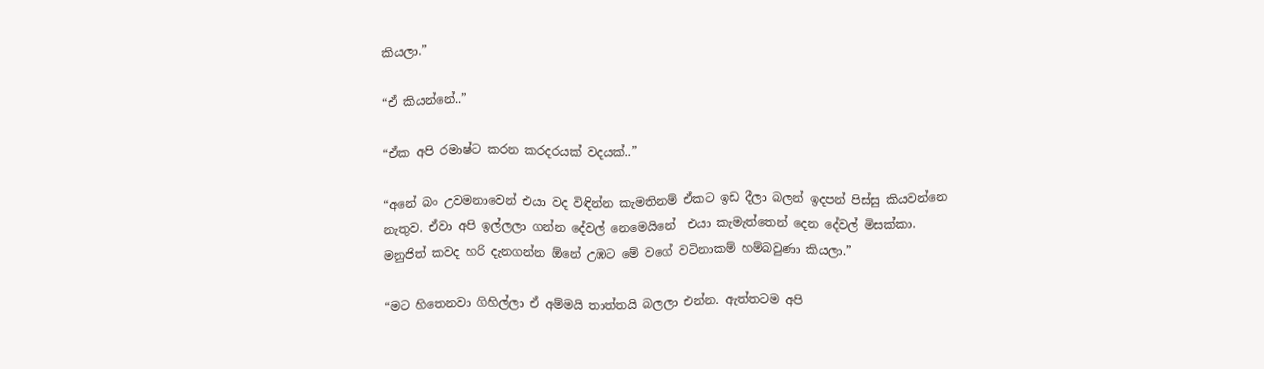කියලා.”

“ඒ කියන්නේ..”

“ඒක අපි රමාෂ්ට කරන කරදරයක් වදයක්..”

“අනේ බං උවමනාවෙන් එයා වද විඳින්න කැමතිනම් ඒකට ඉඩ දීලා බලන් ඉදපන් පිස්සු කියවන්නෙ නැතුව. ඒවා අපි ඉල්ලලා ගන්න දේවල් නෙමෙයිනේ  එයා කැමැත්තෙන් දෙන දේවල් මිසක්කා. මනුජිත් කවද හරි දැනගන්න ඕනේ උඹට මේ වගේ වටිනාකම් හම්බවුණා කියලා.”

“මට හිතෙනවා ගිහිල්ලා ඒ අම්මයි තාත්තයි බලලා එන්න. ඇත්තටම අපි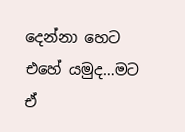දෙන්නා හෙට එහේ යමුද…මට ඒ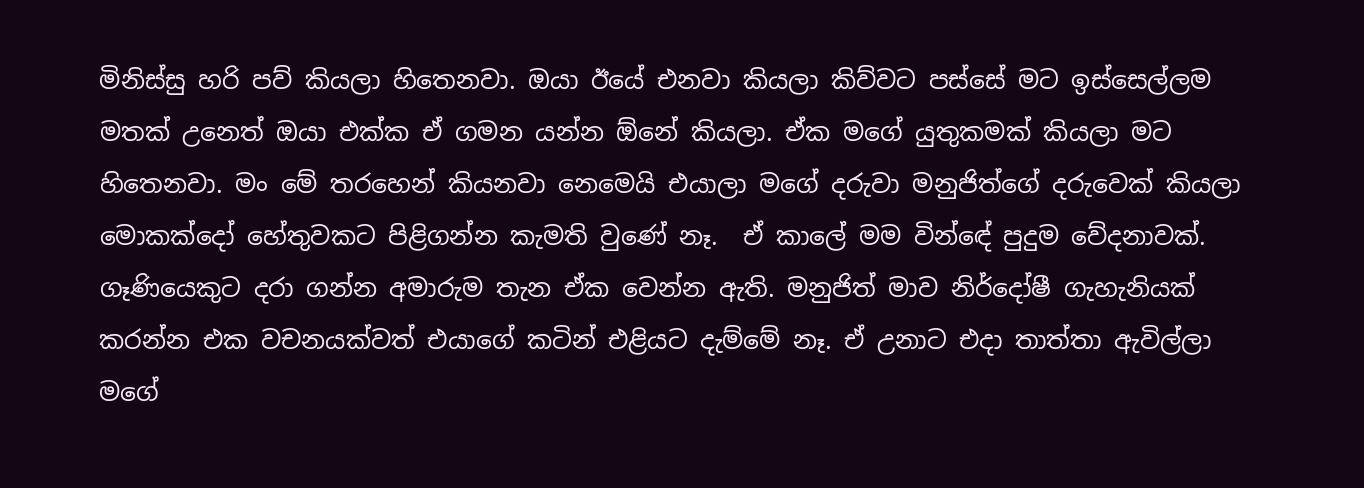මිනිස්සු හරි පව් කියලා හිතෙනවා. ඔයා ඊයේ එනවා කියලා කිව්වට පස්සේ මට ඉස්සෙල්ලම මතක් උනෙත් ඔයා එක්ක ඒ ගමන යන්න ඕනේ කියලා. ඒක මගේ යුතුකමක් කියලා මට හිතෙනවා. මං මේ තරහෙන් කියනවා නෙමෙයි එයාලා මගේ දරුවා මනුජිත්ගේ දරුවෙක් කියලා මොකක්දෝ හේතුවකට පිළිගන්න කැමති වුණේ නෑ.  ඒ කාලේ මම වින්ඳේ පුදුම වේදනාවක්. ගෑණියෙකුට දරා ගන්න අමාරුම තැන ඒක වෙන්න ඇති. මනුජිත් මාව නිර්දෝෂී ගැහැනියක් කරන්න එක වචනයක්වත් එයාගේ කටින් එළියට දැම්මේ නෑ. ඒ උනාට එදා තාත්තා ඇවිල්ලා මගේ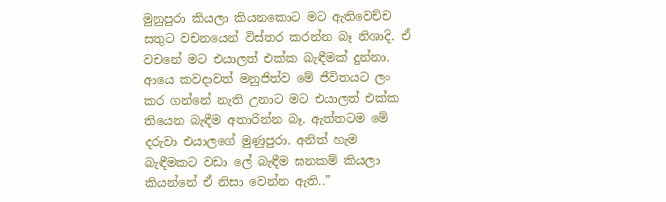මුනුපුරා කියලා කියනකොට මට ඇතිවෙච්ච සතුට වචනයෙන් විස්තර කරන්න බෑ නිශාදි. ඒ වචනේ මට එයාලත් එක්ක බැඳීමක් දුන්නා. ආයෙ කවදාවත් මනුජිත්ව මේ ජීවිතයට ලං කර ගන්නේ නැති උනාට මට එයාලත් එක්ක තියෙන බැඳීම අතාරින්න බෑ. ඇත්තටම මේ දරුවා එයාලගේ මුණුපුරා. අනිත් හැම බැඳීමකට වඩා ලේ බැඳීම ඝනකම් කියලා කියන්නේ ඒ නිසා වෙන්න ඇති..”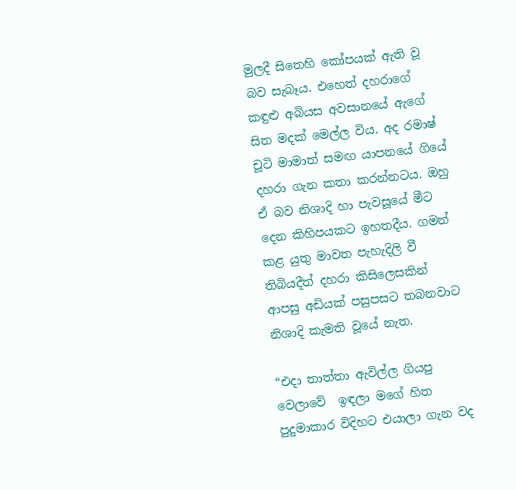මුලදී සිතෙහි කෝපයක් ඇති වූ බව සැබෑය. එහෙත් දහරාගේ කඳුළු අබියස අවසානයේ ඇගේ සිත මදක් මෙල්ල විය. අද රමාෂ්  චූටි මාමාත් සමඟ යාපනයේ ගියේ දහරා ගැන කතා කරන්නටය. ඔහු ඒ බව නිශාදි හා පැවසූයේ මීට දෙන කිහිපයකට ඉහතදීය. ගමන් කළ යුතු මාවත පැහැදිලි වී තිබියදීත් දහරා කිසිලෙසකින් ආපසු අඩියක් පසුපසට තබනවාට නිශාදි කැමති වූයේ නැත.

“එදා තාත්තා ඇවිල්ල ගියපු වෙලාවේ  ඉඳලා මගේ හිත පුදුමාකාර විදිහට එයාලා ගැන වද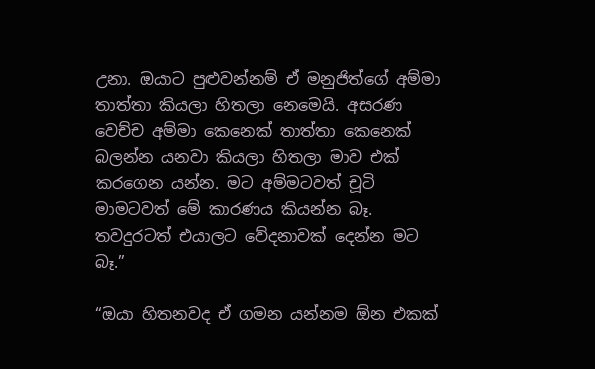උනා. ඔයාට පුළුවන්නම් ඒ මනුජිත්ගේ අම්මා තාත්තා කියලා හිතලා නෙමෙයි. අසරණ වෙච්ච අම්මා කෙනෙක් තාත්තා කෙනෙක් බලන්න යනවා කියලා හිතලා මාව එක් කරගෙන යන්න. මට අම්මටවත් චූටි මාමටවත් මේ කාරණය කියන්න බෑ. තවදුරටත් එයාලට වේදනාවක් දෙන්න මට බෑ.”

“ඔයා හිතනවද ඒ ගමන යන්නම ඕන එකක්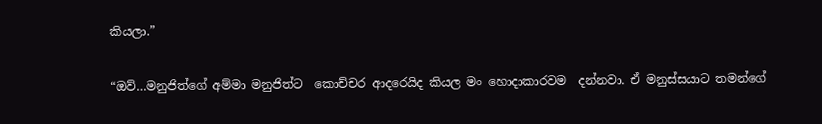කියලා.”

“ඔව්…මනුජිත්ගේ අම්මා මනුජිත්ට  කොච්චර ආදරෙයිද කියල මං හොදාකාරවම  දන්නවා. ඒ මනුස්සයාට තමන්ගේ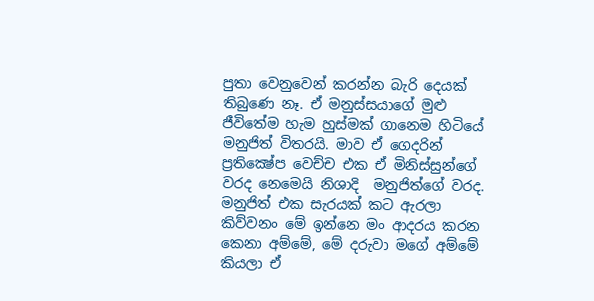පුතා වෙනුවෙන් කරන්න බැරි දෙයක් තිබුණෙ නෑ. ඒ මනුස්සයාගේ මුළු ජීවිතේම හැම හුස්මක් ගානෙම හිටියේ මනුජිත් විතරයි. මාව ඒ ගෙදරින් ප්‍රතික්‍ෂේප වෙච්ච එක ඒ මිනිස්සුන්ගේ වරද නෙමෙයි නිශාදි  මනුජිත්ගේ වරද. මනුජිත් එක සැරයක් කට ඇරලා කිව්වනං මේ ඉන්නෙ මං ආදරය කරන කෙනා අම්මේ, මේ දරුවා මගේ අම්මේ කියලා ඒ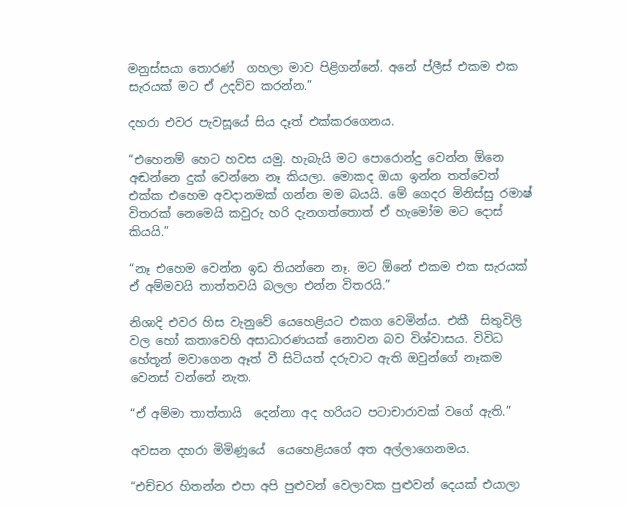මනුස්සයා තොරණ්  ගහලා මාව පිළිගන්නේ. අනේ ප්ලීස් එකම එක සැරයක් මට ඒ උදව්ව කරන්න.”

දහරා එවර පැවසූයේ සිය දෑත් එක්කරගෙනය.

“එහෙනම් හෙට හවස යමු. හැබැයි මට පොරොන්දු වෙන්න ඕනෙ අඬන්නෙ දුක් වෙන්නෙ නෑ කියලා. මොකද ඔයා ඉන්න තත්වෙත් එක්ක එහෙම අවදානමක් ගන්න මම බයයි. මේ ගෙදර මිනිස්සු රමාෂ් විතරක් නෙමෙයි කවුරු හරි දැනගත්තොත් ඒ හැමෝම මට දොස් කියයි.”

“නෑ එහෙම වෙන්න ඉඩ තියන්නෙ නෑ. මට ඕනේ එකම එක සැරයක් ඒ අම්මවයි තාත්තවයි බලලා එන්න විතරයි.”

නිශාදි එවර හිස වැනුවේ යෙහෙළියට එකග වෙමින්ය. එකී  සිතුවිලි වල හෝ කතාවෙහි අසාධාරණයක් නොවන බව විශ්වාසය. විවිධ හේතූන් මවාගෙන ඈත් වී සිටියත් දරුවාට ඇති ඔවුන්ගේ නෑකම වෙනස් වන්නේ නැත.

“ඒ අම්මා තාත්තායි  දෙන්නා අද හරියට පටාචාරාවක් වගේ ඇති.”

අවසන දහරා මිමිණූයේ  යෙහෙළියගේ අත අල්ලාගෙනමය.

“එච්චර හිතන්න එපා අපි පුළුවන් වෙලාවක පුළුවන් දෙයක් එයාලා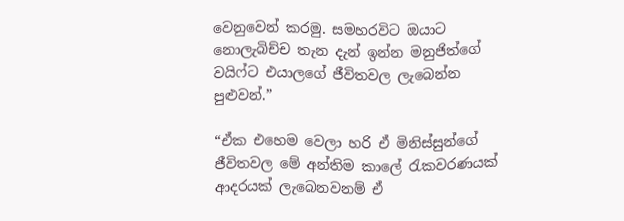වෙනුවෙන් කරමු. සමහරවිට ඔයාට නොලැබිච්ච තැන දැන් ඉන්න මනුජිත්ගේ වයිෆ්ට එයාලගේ ජීවිතවල ලැබෙන්න පුළුවන්.”

“ඒක එහෙම වෙලා හරි ඒ මිනිස්සුන්ගේ ජීවිතවල මේ අන්තිම කාලේ රැකවරණයක් ආදරයක් ලැබෙනවනම් ඒ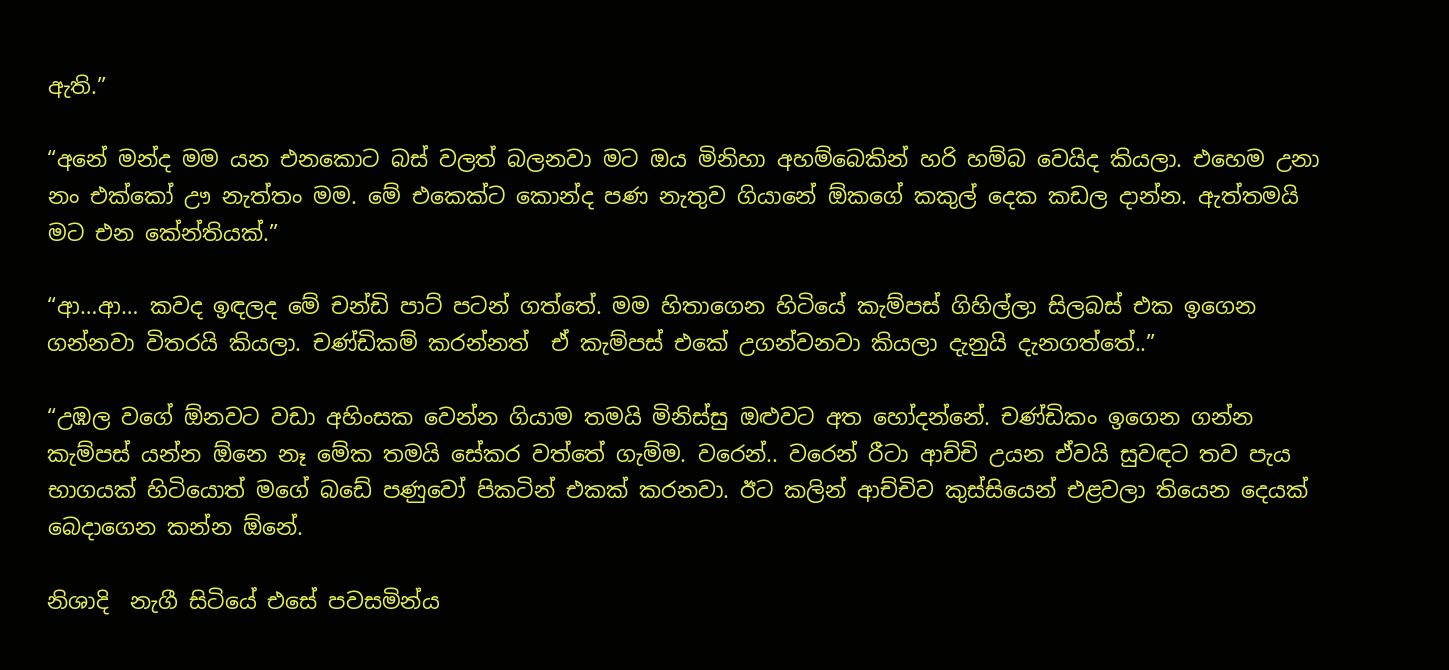ඇති.”

“අනේ මන්ද මම යන එනකොට බස් වලත් බලනවා මට ඔය මිනිහා අහම්බෙකින් හරි හම්බ වෙයිද කියලා. එහෙම උනා නං එක්කෝ ඌ නැත්තං මම. මේ එකෙක්ට කොන්ද පණ නැතුව ගියානේ ඕකගේ කකුල් දෙක කඩල දාන්න. ඇත්තමයි මට එන කේන්තියක්.”

“ආ…ආ… කවද ඉඳලද මේ චන්ඩි පාට් පටන් ගත්තේ. මම හිතාගෙන හිටියේ කැම්පස් ගිහිල්ලා සිලබස් එක ඉගෙන ගන්නවා විතරයි කියලා. චණ්ඩිකම් කරන්නත්  ඒ කැම්පස් එකේ උගන්වනවා කියලා දැනුයි දැනගත්තේ..”

“උඹල වගේ ඕනවට වඩා අහිංසක වෙන්න ගියාම තමයි මිනිස්සු ඔළුවට අත හෝදන්නේ. චණ්ඩිකං ඉගෙන ගන්න කැම්පස් යන්න ඕනෙ නෑ මේක තමයි සේකර වත්තේ ගැම්ම. වරෙන්.. වරෙන් රීටා ආච්චි උයන ඒවයි සුවඳට තව පැය භාගයක් හිටියොත් මගේ බඩේ පණුවෝ පිකටින් එකක් කරනවා. ඊට කලින් ආච්චිව කුස්සියෙන් එළවලා තියෙන දෙයක් බෙදාගෙන කන්න ඕනේ.

නිශාදි  නැගී සිටියේ එසේ පවසමින්ය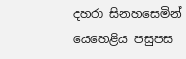දහරා සිනහසෙමින් යෙහෙළිය පසුපස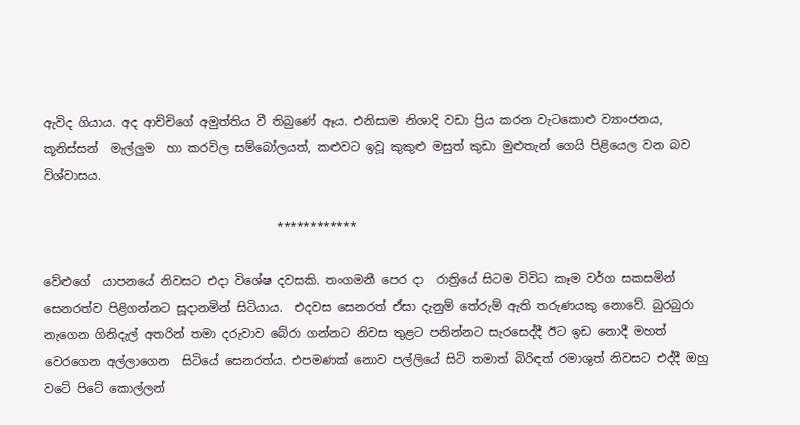ඇවිද ගියාය. අද ආච්චිගේ අමුත්තිය වී තිබුණේ ඈය. එනිසාම නිශාදි වඩා ප්‍රිය කරන වැටකොළු ව්‍යාංජනය, කූනිස්සන්  මැල්ලුම  හා කරවිල සම්බෝලයත්, කළුවට ඉවූ කුකුළු මසුත් කුඩා මුළුතැන් ගෙයි පිළියෙල වන බව විශ්වාසය.

                                       ************

වේළුගේ  යාපනයේ නිවසට එදා විශේෂ දවසකි. තංගමනී පෙර දා  රාත්‍රියේ සිටම විවිධ කෑම වර්ග සකසමින් සෙනරත්ව පිළිගන්නට සූදානමින් සිටියාය.  එදවස සෙනරත් ඒසා දැනුම් තේරුම් ඇති තරුණයකු නොවේ. බුරබුරා නැගෙන ගිනිදැල් අතරින් තමා දරුවාව බේරා ගන්නට නිවස තුළට පනින්නට සැරසෙද්දී ඊට ඉඩ නොදී මහත් වෙරගෙන අල්ලාගෙන  සිටියේ සෙනරත්ය. එපමණක් නොව පල්ලියේ සිටි තමාත් බිරිඳත් රමාශුත් නිවසට එද්දී ඔහු වටේ පිටේ කොල්ලන්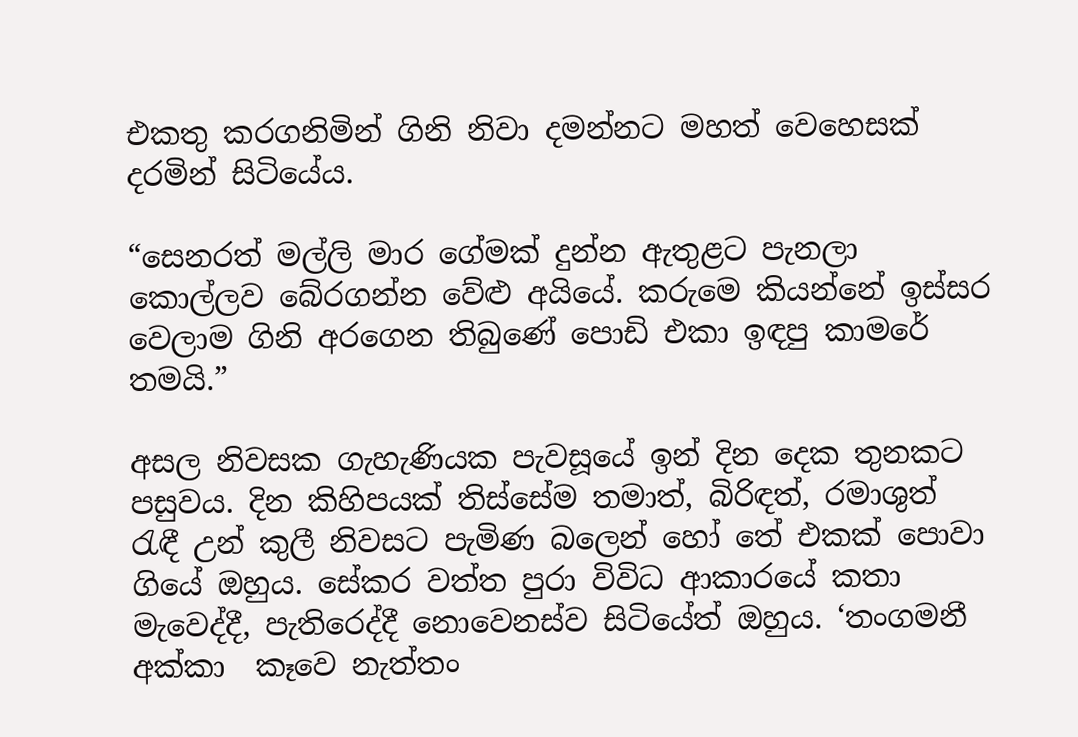එකතු කරගනිමින් ගිනි නිවා දමන්නට මහත් වෙහෙසක් දරමින් සිටියේය.

“සෙනරත් මල්ලි මාර ගේමක් දුන්න ඇතුළට පැනලා කොල්ලව බේරගන්න වේළු අයියේ. කරුමෙ කියන්නේ ඉස්සර වෙලාම ගිනි අරගෙන තිබුණේ පොඩි එකා ඉඳපු කාමරේ තමයි.”

අසල නිවසක ගැහැණියක පැවසූයේ ඉන් දින දෙක තුනකට පසුවය. දින කිහිපයක් තිස්සේම තමාත්, බිරිඳත්, රමාශුත් රැඳී උන් කුලී නිවසට පැමිණ බලෙන් හෝ තේ එකක් පොවා ගියේ ඔහුය. සේකර වත්ත පුරා විවිධ ආකාරයේ කතා මැවෙද්දී, පැතිරෙද්දී නොවෙනස්ව සිටියේත් ඔහුය. ‘තංගමනී අක්කා  කෑවෙ නැත්තං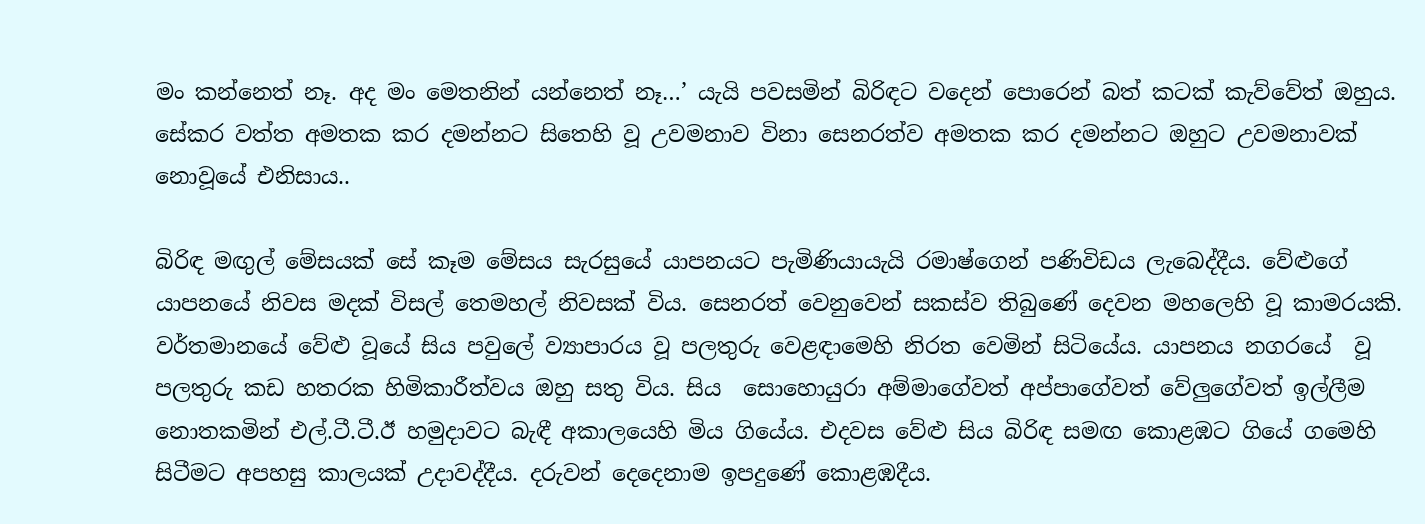මං කන්නෙත් නෑ. අද මං මෙතනින් යන්නෙත් නෑ…’ යැයි පවසමින් බිරිඳට වදෙන් පොරෙන් බත් කටක් කැව්වේත් ඔහුය. සේකර වත්ත අමතක කර දමන්නට සිතෙහි වූ උවමනාව විනා සෙනරත්ව අමතක කර දමන්නට ඔහුට උවමනාවක් නොවූයේ එනිසාය..

බිරිඳ මඟුල් මේසයක් සේ කෑම මේසය සැරසුයේ යාපනයට පැමිණියායැයි රමාෂ්ගෙන් පණිවිඩය ලැබෙද්දීය. වේළුගේ යාපනයේ නිවස මදක් විසල් තෙමහල් නිවසක් විය. සෙනරත් වෙනුවෙන් සකස්ව තිබුණේ දෙවන මහලෙහි වූ කාමරයකි. වර්තමානයේ වේළු වූයේ සිය පවුලේ ව්‍යාපාරය වූ පලතුරු වෙළඳාමෙහි නිරත වෙමින් සිටියේය. යාපනය නගරයේ  වූ පලතුරු කඩ හතරක හිමිකාරීත්වය ඔහු සතු විය. සිය  සොහොයුරා අම්මාගේවත් අප්පාගේවත් වේලුගේවත් ඉල්ලීම නොතකමින් එල්.ටී.ටී.ඊ හමුදාවට බැඳී අකාලයෙහි මිය ගියේය. එදවස වේළු සිය බිරිඳ සමඟ කොළඹට ගියේ ගමෙහි සිටීමට අපහසු කාලයක් උදාවද්දීය. දරුවන් දෙදෙනාම ඉපදුණේ කොළඹදීය.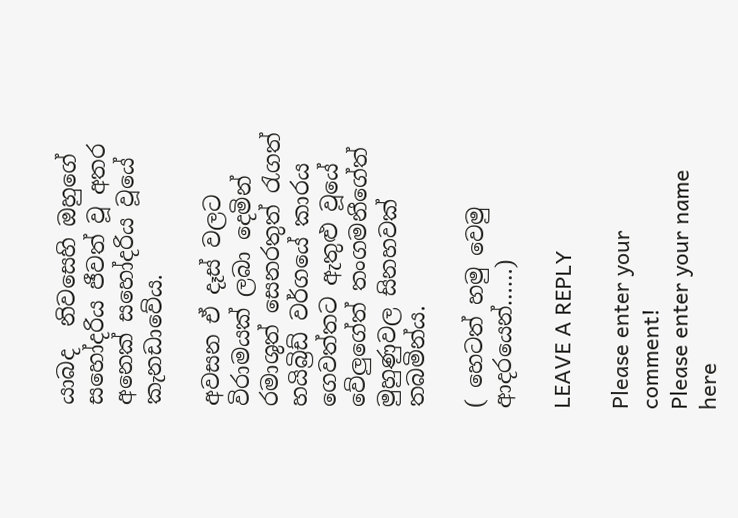යාබද  නිවසෙහි ඔහුගේ සහෝදරිය ජීවත් වූ අතර අනෙක් සහෝදරිය වූයේ කැනඩාවේය.

අවසන ඒ දෑස් වලට විරාමයක් ලබා දෙමින් රමාශුත් සෙනරතුත් රැගත් හයිබ්‍රිඩ් වර්ගයේ කාරය ගෙවත්තට ඇතුළු වූයේ වේලුගේත් තංගමනීගේත්  මුහුණුවල සිනහවක් තබමින්ය.

( හෙටත් හමු වෙමු ආදරයෙන්……)

LEAVE A REPLY

Please enter your comment!
Please enter your name here